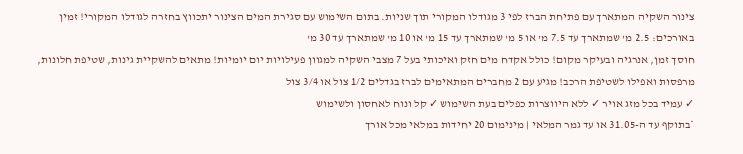צינור השקיה המתארך עם פתיחת הברז לפי 3 מגודלו המקורי תוך שניות. בתום השימוש עם סגירת המים הצינור יתכווץ בחזרה לגודלו המקורי! זמין באורכים: 2.5 מ' שמתארך עד 7.5 מ' או 5 מ' שמתארך עד 15 מ' או 10 מ' שמתארך עד 30 מ'
חוסך זמן, אנרגיה ובעיקר מקום! כולל אקדח מים חזק ואיכותי בעל 7 מצבי השקיה למגוון פעילויות יום יומיות! מתאים להשקיית גינות, שטיפת חלונות, מרפסות ואפילו לשטיפת הרכב! מגיע עם 2 מחברים המתאימים לברז בגדלים 1/2 צול או 3/4 צול
✓ עמיד בכל מזג אויר ✓ ללא היווצרות כפלים בעת השימוש ✓ קל ונוח לאחסון ולשימוש
*בתוקף עד ה-31.05 או עד גמר המלאי | מינימום 20 יחידות במלאי מכל אורך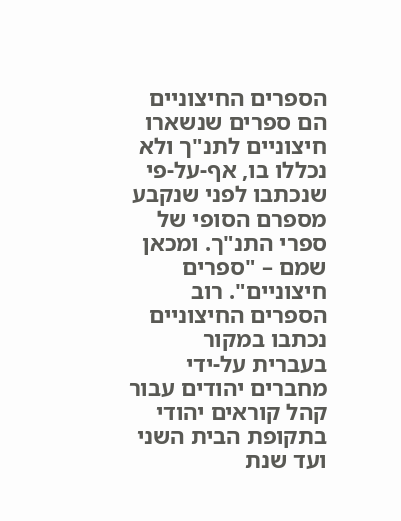הספרים החיצוניים הם ספרים שנשארו חיצוניים לתנ"ך ולא נכללו בו, אף-על-פי שנכתבו לפני שנקבע מספרם הסופי של ספרי התנ"ך. ומכאן שמם – "ספרים חיצוניים". רוב הספרים החיצוניים נכתבו במקור בעברית על-ידי מחברים יהודים עבור קהל קוראים יהודי בתקופת הבית השני ועד שנת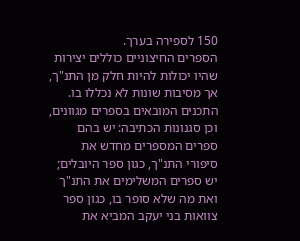150 לספירה בערך.
הספרים החיצוניים כוללים יצירות שהיו יכולות להיות חלק מן התנ"ך, אך מסיבות שונות לא נכללו בו. התכנים המובאים בספרים מגוונים, וכן סגנונות הכתיבה: יש בהם ספרים המספרים מחדש את סיפורי התנ"ך, כגון ספר היובלים; יש ספרים המשלימים את התנ"ך ואת מה שלא סופר בו, כגון ספר צוואות בני יעקב המביא את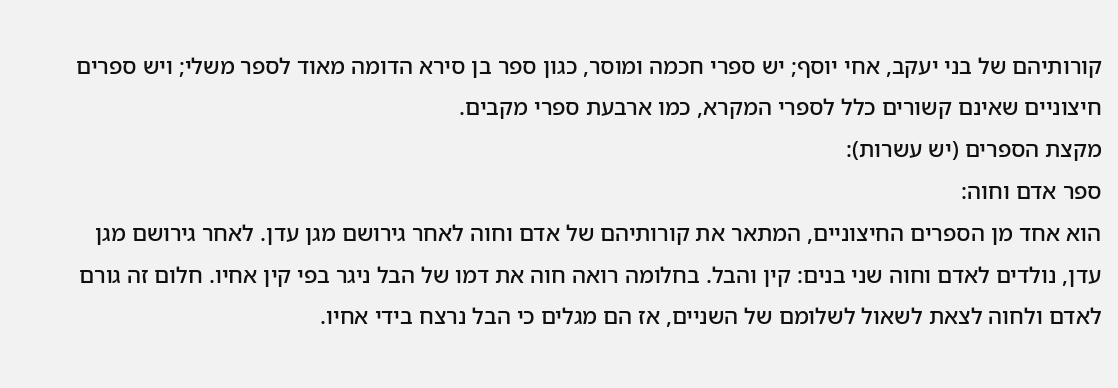קורותיהם של בני יעקב, אחי יוסף; יש ספרי חכמה ומוסר, כגון ספר בן סירא הדומה מאוד לספר משלי; ויש ספרים חיצוניים שאינם קשורים כלל לספרי המקרא, כמו ארבעת ספרי מקבים.
מקצת הספרים (יש עשרות):
ספר אדם וחוה:
הוא אחד מן הספרים החיצוניים, המתאר את קורותיהם של אדם וחוה לאחר גירושם מגן עדן. לאחר גירושם מגן עדן, נולדים לאדם וחוה שני בנים: קין והבל. בחלומה רואה חוה את דמו של הבל ניגר בפי קין אחיו. חלום זה גורם לאדם ולחוה לצאת לשאול לשלומם של השניים, אז הם מגלים כי הבל נרצח בידי אחיו.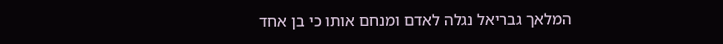המלאך גבריאל נגלה לאדם ומנחם אותו כי בן אחד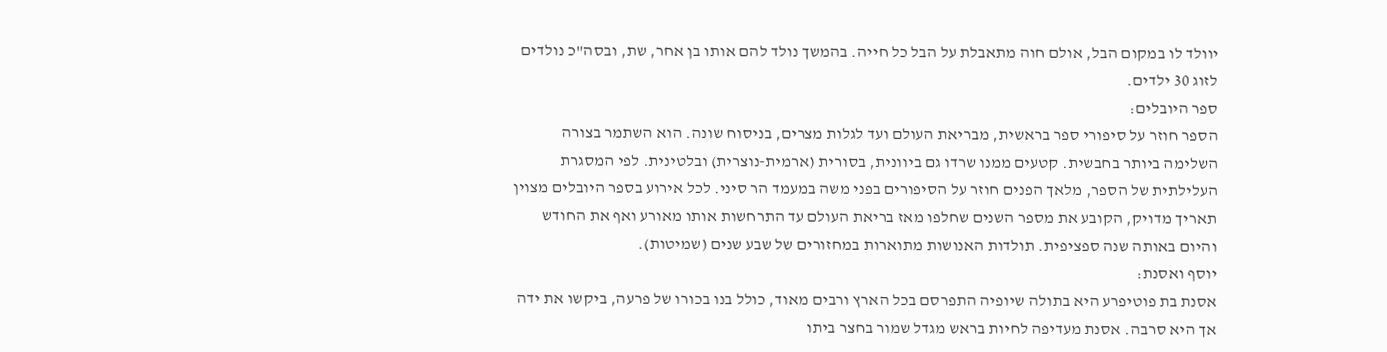יוולד לו במקום הבל, אולם חוה מתאבלת על הבל כל חייה. בהמשך נולד להם אותו בן אחר, שת, ובסה"כ נולדים לזוג 30 ילדים.
ספר היובלים:
הספר חוזר על סיפורי ספר בראשית, מבריאת העולם ועד לגלות מצרים, בניסוח שונה. הוא השתמר בצורה השלימה ביותר בחבשית. קטעים ממנו שרדו גם ביוונית, בסורית (ארמית-נוצרית) ובלטינית. לפי המסגרת העלילתית של הספר, מלאך הפנים חוזר על הסיפורים בפני משה במעמד הר סיני. לכל אירוע בספר היובלים מצוין תאריך מדויק, הקובע את מספר השנים שחלפו מאז בריאת העולם עד התרחשות אותו מאורע ואף את החודש והיום באותה שנה ספציפית. תולדות האנושות מתוארות במחזורים של שבע שנים (שמיטות).
יוסף ואסנת:
אסנת בת פוטיפרע היא בתולה שיופיה התפרסם בכל הארץ ורבים מאוד, כולל בנו בכורו של פרעה, ביקשו את ידה אך היא סרבה. אסנת מעדיפה לחיות בראש מגדל שמור בחצר ביתו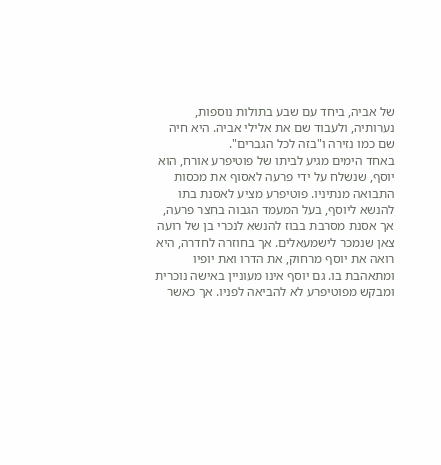של אביה, ביחד עם שבע בתולות נוספות, נערותיה, ולעבוד שם את אלילי אביה. היא חיה שם כמו נזירה ו"בזה לכל הגברים".
באחד הימים מגיע לביתו של פוטיפרע אורח, הוא יוסף, שנשלח על ידי פרעה לאסוף את מכסות התבואה מנתיניו. פוטיפרע מציע לאסנת בתו להנשא ליוסף, בעל המעמד הגבוה בחצר פרעה, אך אסנת מסרבת בבוז להנשא לנכרי בן של רועה צאן שנמכר לישמעאלים. אך בחוזרה לחדרה, היא רואה את יוסף מרחוק, את הדרו ואת יופיו ומתאהבת בו. גם יוסף אינו מעוניין באישה נוכרית ומבקש מפוטיפרע לא להביאה לפניו. אך כאשר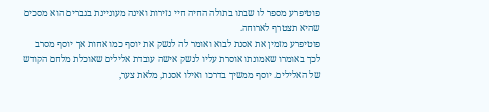פוטיפרע מספר לו שבתו בתולה החיה חיי נזירות ואינה מעוניינת בגברים הוא מסכים שהיא תצטרף לארוחה.
פוטיפרע מזמין את אסנת לבוא ואומר לה לנשק את יוסף כמו אחות אך יוסף מסרב לכך באומרו שאמונתו אוסרת עליו לנשק אישה עובדת אלילים שאוכלת מלחם הקודש של האלילים. יוסף ממשיך בדרכו ואילו אסנת, מלאת צער,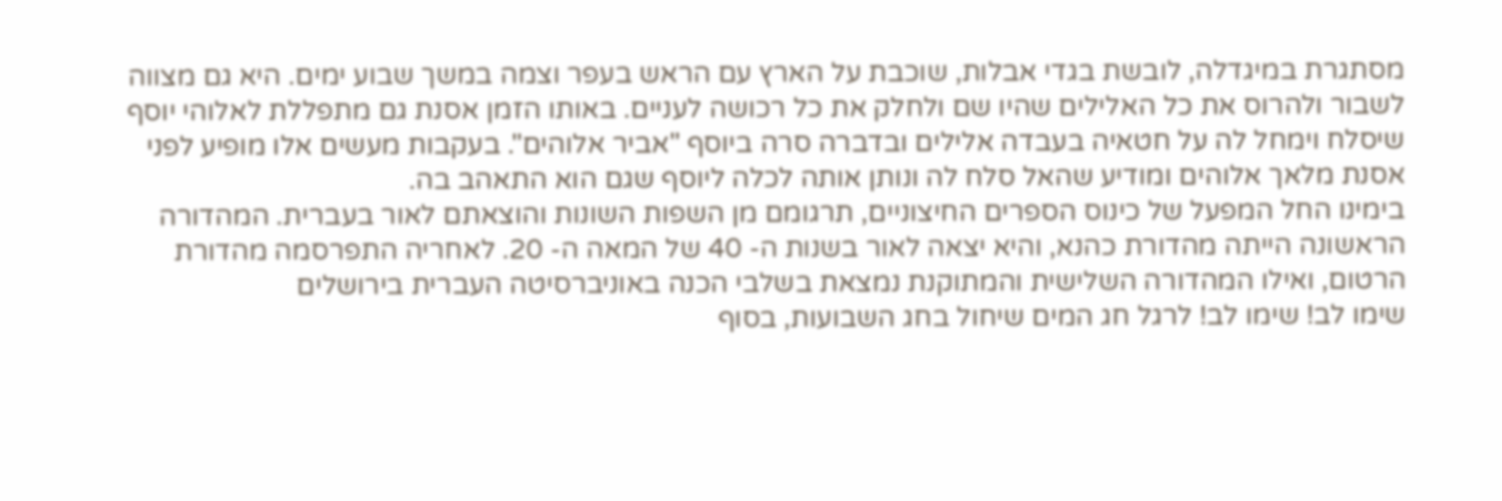מסתגרת במיגדלה, לובשת בגדי אבלות, שוכבת על הארץ עם הראש בעפר וצמה במשך שבוע ימים. היא גם מצווה לשבור ולהרוס את כל האלילים שהיו שם ולחלק את כל רכושה לעניים. באותו הזמן אסנת גם מתפללת לאלוהי יוסף שיסלח וימחל לה על חטאיה בעבדה אלילים ובדברה סרה ביוסף "אביר אלוהים". בעקבות מעשים אלו מופיע לפני אסנת מלאך אלוהים ומודיע שהאל סלח לה ונותן אותה לכלה ליוסף שגם הוא התאהב בה.
בימינו החל המפעל של כינוס הספרים החיצוניים, תרגומם מן השפות השונות והוצאתם לאור בעברית. המהדורה הראשונה הייתה מהדורת כהנא, והיא יצאה לאור בשנות ה- 40 של המאה ה- 20. לאחריה התפרסמה מהדורת הרטום, ואילו המהדורה השלישית והמתוקנת נמצאת בשלבי הכנה באוניברסיטה העברית בירושלים
שימו לב! שימו לב! לרגל חג המים שיחול בחג השבועות, בסוף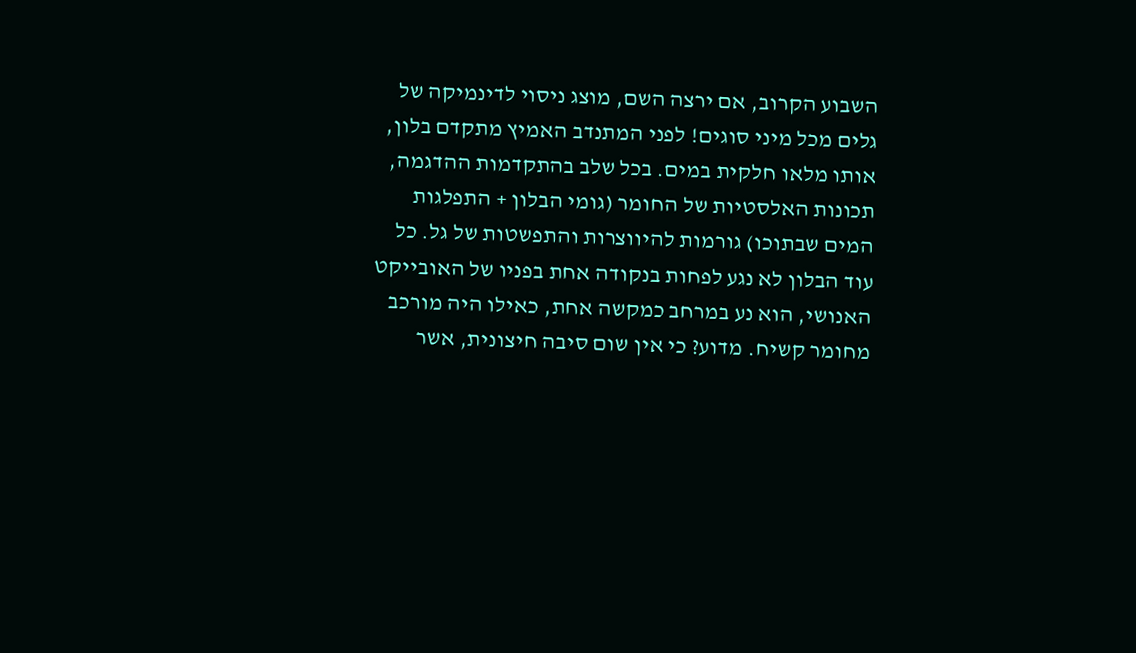השבוע הקרוב, אם ירצה השם, מוצג ניסוי לדינמיקה של גלים מכל מיני סוגים! לפני המתנדב האמיץ מתקדם בלון, אותו מלאו חלקית במים. בכל שלב בהתקדמות ההדגמה, תכונות האלסטיות של החומר (גומי הבלון + התפלגות המים שבתוכו) גורמות להיווצרות והתפשטות של גל. כל עוד הבלון לא נגע לפחות בנקודה אחת בפניו של האובייקט האנושי, הוא נע במרחב כמקשה אחת, כאילו היה מורכב מחומר קשיח. מדוע? כי אין שום סיבה חיצונית, אשר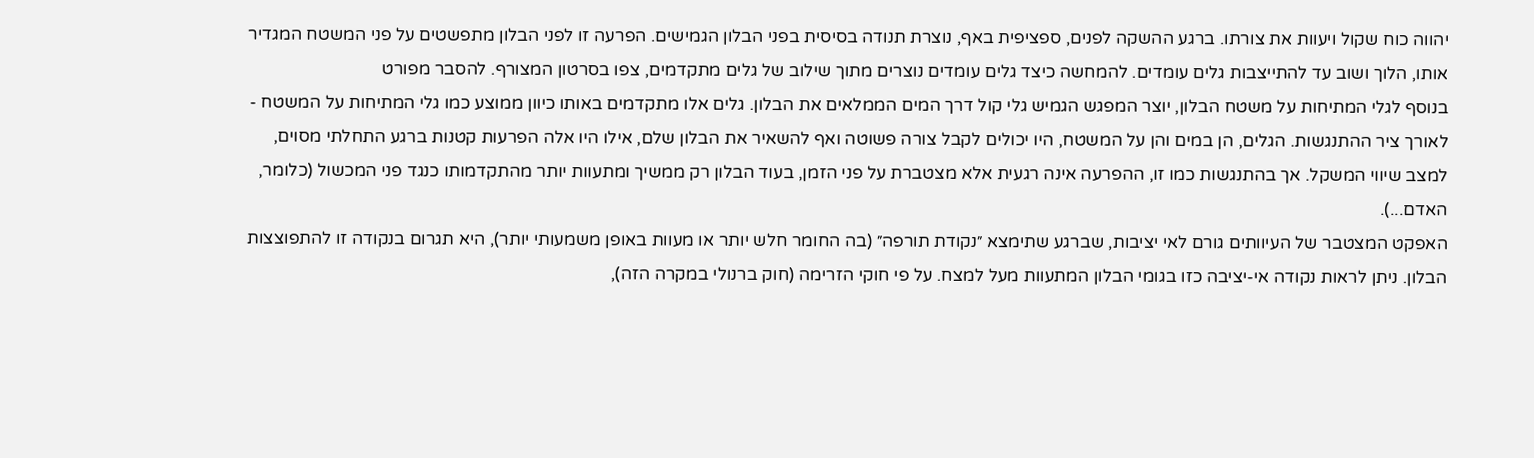יהווה כוח שקול ויעוות את צורתו. ברגע ההשקה לפנים, ספציפית באף, נוצרת תנודה בסיסית בפני הבלון הגמישים. הפרעה זו לפני הבלון מתפשטים על פני המשטח המגדיר אותו, הלוך ושוב עד להתייצבות גלים עומדים. להמחשה כיצד גלים עומדים נוצרים מתוך שילוב של גלים מתקדמים, צפו בסרטון המצורף. להסבר מפורט
בנוסף לגלי המתיחות על משטח הבלון, יוצר המפגש הגמיש גלי קול דרך המים הממלאים את הבלון. גלים אלו מתקדמים באותו כיוון ממוצע כמו גלי המתיחות על המשטח - לאורך ציר ההתנגשות. הגלים, הן במים והן על המשטח, היו יכולים לקבל צורה פשוטה ואף להשאיר את הבלון שלם, אילו היו אלה הפרעות קטנות ברגע התחלתי מסוים, למצב שיווי המשקל. אך בהתנגשות כמו זו, ההפרעה אינה רגעית אלא מצטברת על פני הזמן, בעוד הבלון רק ממשיך ומתעוות יותר מהתקדמותו כנגד פני המכשול (כלומר, האדם...).
האפקט המצטבר של העיוותים גורם לאי יציבות, שברגע שתימצא ״נקודת תורפה״ (בה החומר חלש יותר או מעוות באופן משמעותי יותר), היא תגרום בנקודה זו להתפוצצות הבלון. ניתן לראות נקודה אי-יציבה כזו בגומי הבלון המתעוות מעל למצח. על פי חוקי הזרימה (חוק ברנולי במקרה הזה),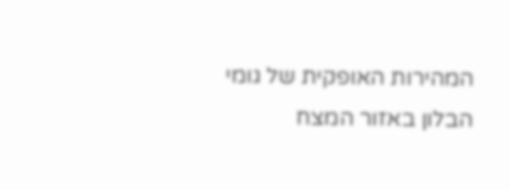המהירות האופקית של גומי הבלון באזור המצח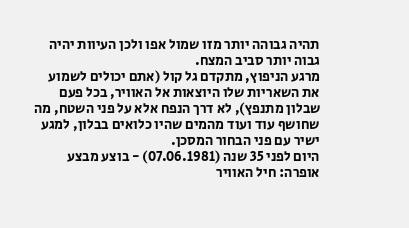תהיה גבוהה יותר מזו שמול אפו ולכן העיוות יהיה גבוה יותר סביב המצח.
מרגע הניפוץ, מתקדם גל קול (אתם יכולים לשמוע את השאריות שלו היוצאות אל האוויר, בכל פעם שבלון מתנפץ), לא דרך הנפח אלא על פני השטח, מה שחושף עוד ועוד מהמים שהיו כלואים בבלון, למגע ישיר עם פני הבחור המסכן.
היום לפני 35 שנה (07.06.1981) - בוצע מבצע אופרה: חיל האוויר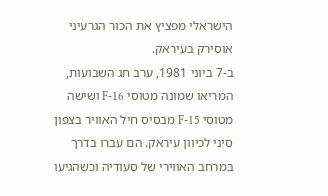הישראלי מפציץ את הכור הגרעיני אוסירק בעיראק.
ב-7 ביוני 1981, ערב חג השבועות, המריאו שמונה מטוסי F-16 ושישה מטוסי F-15 מבסיס חיל האוויר בצפון סיני לכיוון עיראק. הם עברו בדרך במרחב האווירי של סעודיה וכשהגיעו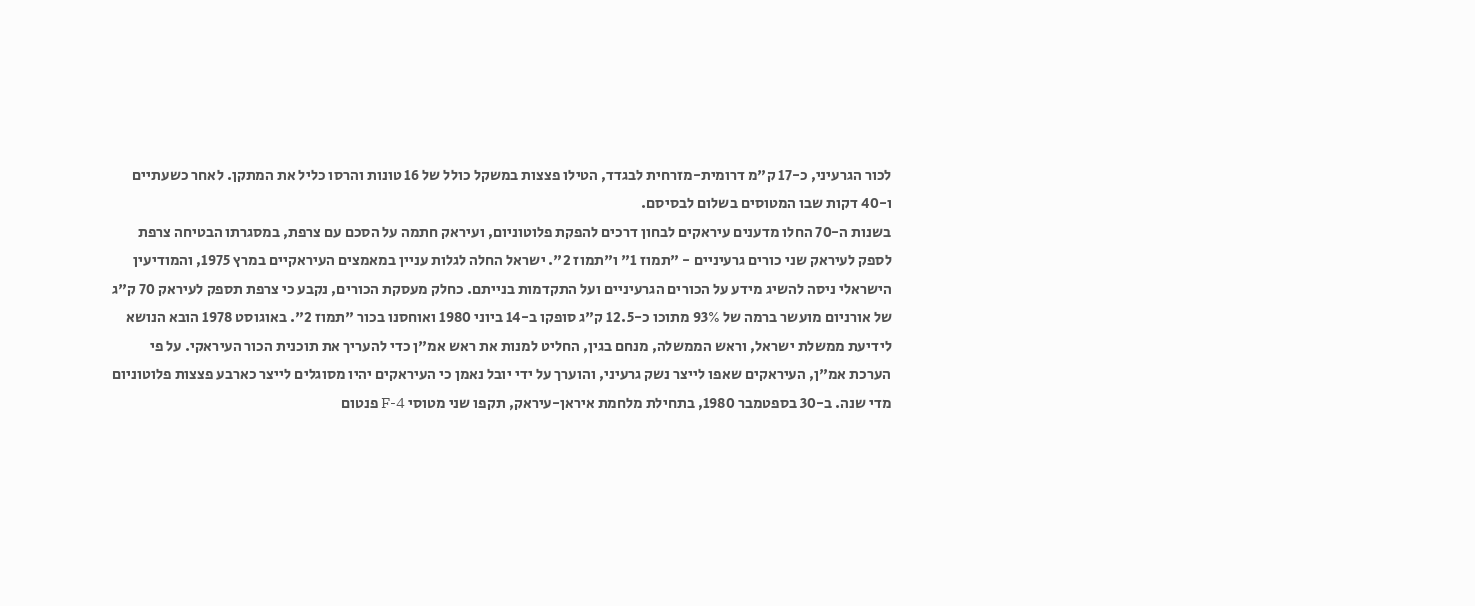לכור הגרעיני, כ-17 ק"מ דרומית-מזרחית לבגדד, הטילו פצצות במשקל כולל של 16 טונות והרסו כליל את המתקן. לאחר כשעתיים ו-40 דקות שבו המטוסים בשלום לבסיסם.
בשנות ה-70 החלו מדענים עיראקים לבחון דרכים להפקת פלוטוניום, ועיראק חתמה על הסכם עם צרפת, במסגרתו הבטיחה צרפת לספק לעיראק שני כורים גרעיניים - "תמוז 1" ו"תמוז 2". ישראל החלה לגלות עניין במאמצים העיראקיים במרץ 1975, והמודיעין הישראלי ניסה להשיג מידע על הכורים הגרעיניים ועל התקדמות בנייתם. כחלק מעסקת הכורים, נקבע כי צרפת תספק לעיראק 70 ק"ג של אורניום מועשר ברמה של 93% מתוכו כ-12.5 ק"ג סופקו ב-14 ביוני 1980 ואוחסנו בכור "תמוז 2". באוגוסט 1978 הובא הנושא לידיעת ממשלת ישראל, וראש הממשלה, מנחם בגין, החליט למנות את ראש אמ"ן כדי להעריך את תוכנית הכור העיראקי. על פי הערכת אמ"ן, העיראקים שאפו לייצר נשק גרעיני, והוערך על ידי יובל נאמן כי העיראקים יהיו מסוגלים לייצר כארבע פצצות פלוטוניום מדי שנה. ב-30 בספטמבר 1980, בתחילת מלחמת איראן-עיראק, תקפו שני מטוסי F-4 פנטום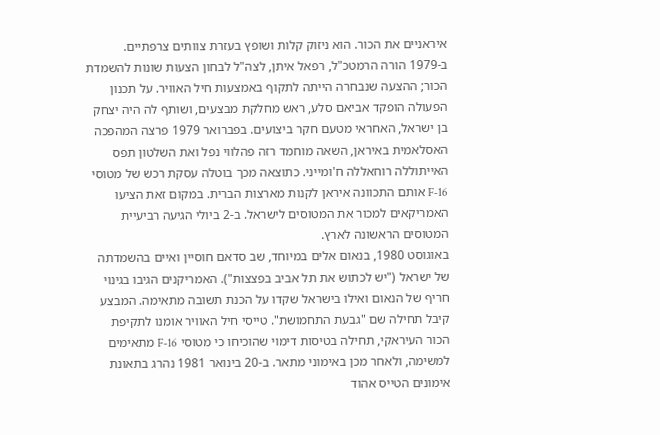איראניים את הכור. הוא ניזוק קלות ושופץ בעזרת צוותים צרפתיים.
ב-1979 הורה הרמטכ"ל, רפאל איתן, לצה"ל לבחון הצעות שונות להשמדת הכור; ההצעה שנבחרה הייתה לתקוף באמצעות חיל האוויר. על תכנון הפעולה הופקד אביאם סלע, ראש מחלקת מבצעים, ושותף לה היה יצחק בן ישראל, האחראי מטעם חקר ביצועים. בפברואר 1979 פרצה המהפכה האסלאמית באיראן, השאה מוחמד רזה פהלווי נפל ואת השלטון תפס האייתוללה רוחאללה ח'ומייני. כתוצאה מכך בוטלה עסקת רכש של מטוסי F-16 אותם התכוונה איראן לקנות מארצות הברית. במקום זאת הציעו האמריקאים למכור את המטוסים לישראל. ב-2 ביולי הגיעה רביעיית המטוסים הראשונה לארץ.
באוגוסט 1980, בנאום אלים במיוחד, שב סדאם חוסיין ואיים בהשמדתה של ישראל ("יש לכתוש את תל אביב בפצצות"). האמריקנים הגיבו בגינוי חריף של הנאום ואילו בישראל שקדו על הכנת תשובה מתאימה. המבצע קיבל תחילה שם "גבעת התחמושת". טייסי חיל האוויר אומנו לתקיפת הכור העיראקי, תחילה בטיסות דימוי שהוכיחו כי מטוסי F-16 מתאימים למשימה, ולאחר מכן באימוני מתאר. ב-20 בינואר 1981 נהרג בתאונת אימונים הטייס אהוד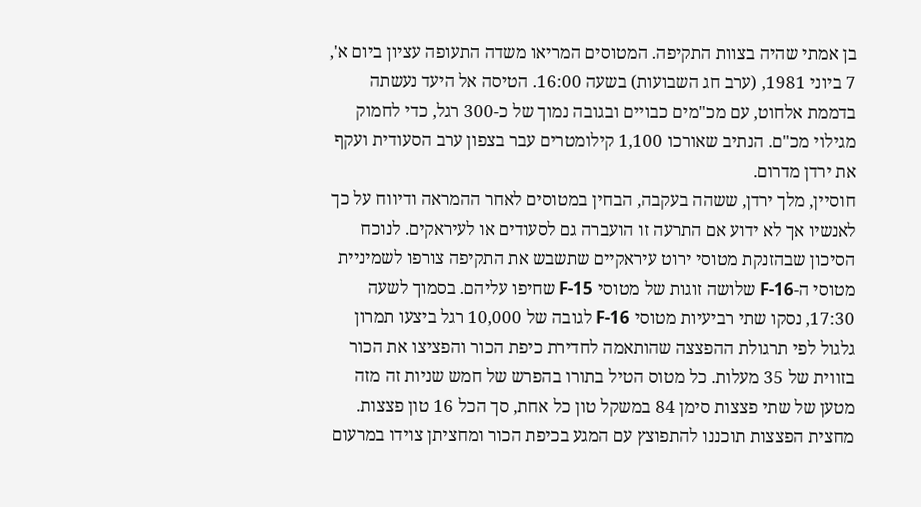בן אמתי שהיה בצוות התקיפה. המטוסים המריאו משדה התעופה עציון ביום א', 7 ביוני 1981, (ערב חג השבועות) בשעה 16:00. הטיסה אל היעד נעשתה בדממת אלחוט, עם מכ"מים כבויים ובגובה נמוך של כ-300 רגל, כדי לחמוק מגילוי מכ"ם. הנתיב שאורכו 1,100 קילומטרים עבר בצפון ערב הסעודית ועקף את ירדן מדרום.
חוסיין, מלך ירדן, ששהה בעקבה, הבחין במטוסים לאחר ההמראה ודיווח על כך לאנשיו אך לא ידוע אם התרעה זו הועברה גם לסעודים או לעיראקים. לנוכח הסיכון שבהזנקת מטוסי ירוט עיראקיים שתשבש את התקיפה צורפו לשמיניית מטוסי ה-F-16 שלושה זוגות של מטוסי F-15 שחיפו עליהם. בסמוך לשעה 17:30, נסקו שתי רביעיות מטוסי F-16 לגובה של 10,000 רגל ביצעו תמרון גלגול לפי תרגולת ההפצצה שהותאמה לחדירת כיפת הכור והפציצו את הכור בזווית של 35 מעלות. כל מטוס הטיל בתורו בהפרש של חמש שניות זה מזה מטען של שתי פצצות סימן 84 במשקל טון כל אחת, סך הכל 16 טון פצצות. מחצית הפצצות תוכננו להתפוצץ עם המגע בכיפת הכור ומחציתן צוידו במרעום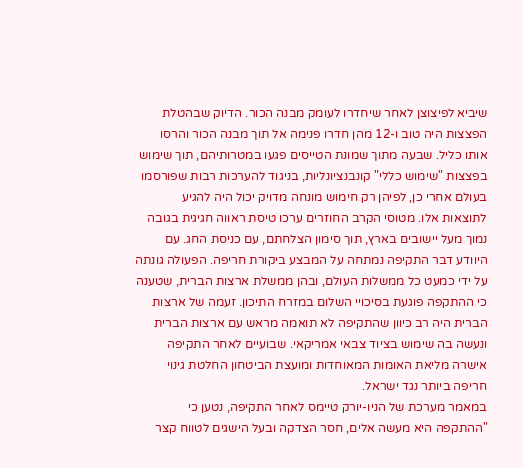שיביא לפיצוצן לאחר שיחדרו לעומק מבנה הכור. הדיוק שבהטלת הפצצות היה טוב ו-12 מהן חדרו פנימה אל תוך מבנה הכור והרסו אותו כליל. שבעה מתוך שמונת הטייסים פגעו במטרותיהם, תוך שימוש בפצצות "שימוש כללי" קונבנציונליות, בניגוד להערכות רבות שפורסמו בעולם אחרי כן, לפיהן רק חימוש מונחה מדויק יכול היה להגיע לתוצאות אלו. מטוסי הקרב החוזרים ערכו טיסת ראווה חגיגית בגובה נמוך מעל יישובים בארץ, תוך סימון הצלחתם, עם כניסת החג. עם היוודע דבר התקיפה נמתחה על המבצע ביקורת חריפה. הפעולה גונתה על ידי כמעט כל ממשלות העולם, ובהן ממשלת ארצות הברית, שטענה כי ההתקפה פוגעת בסיכויי השלום במזרח התיכון. זעמה של ארצות הברית היה רב כיוון שהתקיפה לא תואמה מראש עם ארצות הברית ונעשה בה שימוש בציוד צבאי אמריקאי. שבועיים לאחר התקיפה אישרה מליאת האומות המאוחדות ומועצת הביטחון החלטת גינוי חריפה ביותר נגד ישראל.
במאמר מערכת של הניו-יורק טיימס לאחר התקיפה, נטען כי "ההתקפה היא מעשה אלים, חסר הצדקה ובעל הישגים לטווח קצר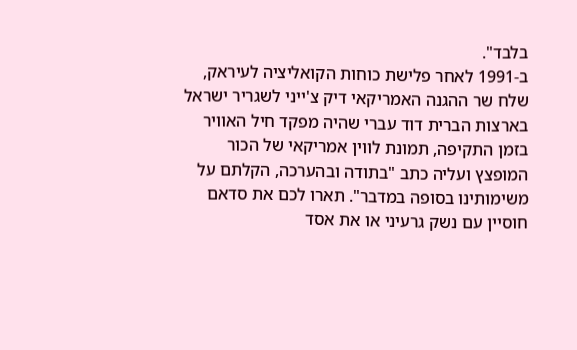בלבד".
ב-1991 לאחר פלישת כוחות הקואליציה לעיראק, שלח שר ההגנה האמריקאי דיק צ'ייני לשגריר ישראל בארצות הברית דוד עברי שהיה מפקד חיל האוויר בזמן התקיפה, תמונת לווין אמריקאי של הכור המופצץ ועליה כתב "בתודה ובהערכה, הקלתם על משימותינו בסופה במדבר". תארו לכם את סדאם חוסיין עם נשק גרעיני או את אסד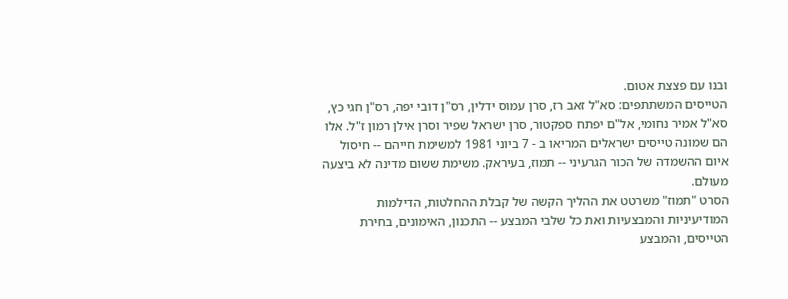ובנו עם פצצת אטום.
הטייסים המשתתפים: סא"ל זאב רז, סרן עמוס ידלין, רס"ן דובי יפה, רס"ן חגי כץ, סא"ל אמיר נחומי, אל"ם יפתח ספקטור, סרן ישראל שפיר וסרן אילן רמון ז"ל. אלו הם שמונה טייסים ישראלים המריאו ב - 7 ביוני 1981 למשימת חייהם -- חיסול איום ההשמדה של הכור הגרעיני -- תמוז, בעיראק. משימת ששום מדינה לא ביצעה מעולם.
הסרט "תמוז" משרטט את ההליך הקשה של קבלת ההחלטות, הדילמות המודיעיניות והמבצעיות ואת כל שלבי המבצע -- התכנון, האימונים, בחירת הטייסים, והמבצע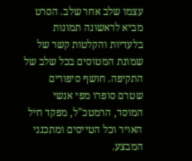עצמו שלב אחר שלב. הסרט מביא לראשונה תמונות בלעדיות והקלטות קשר של שמונת המטוסים בכל שלב של התקיפה. חושף סיפורים שטרם סופרו מפי אנשי המוסד, הרמטכ"ל, מפקד חיל האויר וכל הטייסים ומתכנני המבצע.